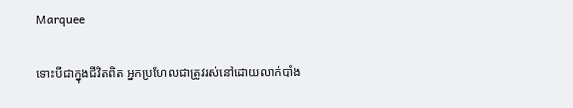Marquee

ទោះបីជាក្នុងជីវិតពិត អ្នកប្រហែលជាត្រូវរស់នៅដោយលាក់បាំង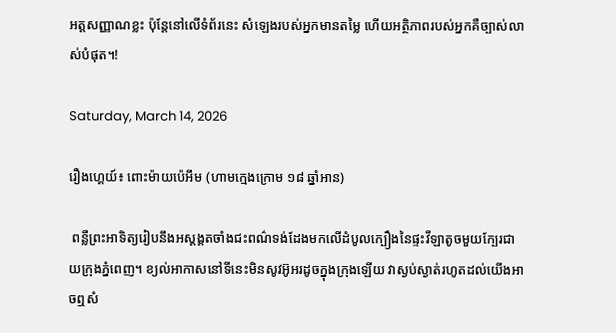អត្តសញ្ញាណខ្លះ ប៉ុន្តែនៅលើទំព័រនេះ សំឡេងរបស់អ្នកមានតម្លៃ ហើយអត្ថិភាពរបស់អ្នកគឺច្បាស់លាស់បំផុត។!

Saturday, March 14, 2026

រឿងហ្គេយ៍៖ ពោះម៉ាយប៉េអឹម (ហាមក្មេងក្រោម ១៨ ឆ្នាំអាន)

 ពន្លឺព្រះអាទិត្យរៀបនឹងអស្ដង្គតចាំងជះពណ៌ទង់ដែងមកលើដំបូលក្បឿងនៃផ្ទះវីឡាតូចមួយក្បែរជាយក្រុងភ្នំពេញ។ ខ្យល់អាកាសនៅទីនេះមិនសូវអ៊ូអរដូចក្នុងក្រុងឡើយ វាស្ងប់ស្ងាត់រហូតដល់យើងអាចឮសំ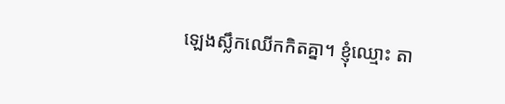ឡេងស្លឹកឈើកកិតគ្នា។ ខ្ញុំឈ្មោះ តា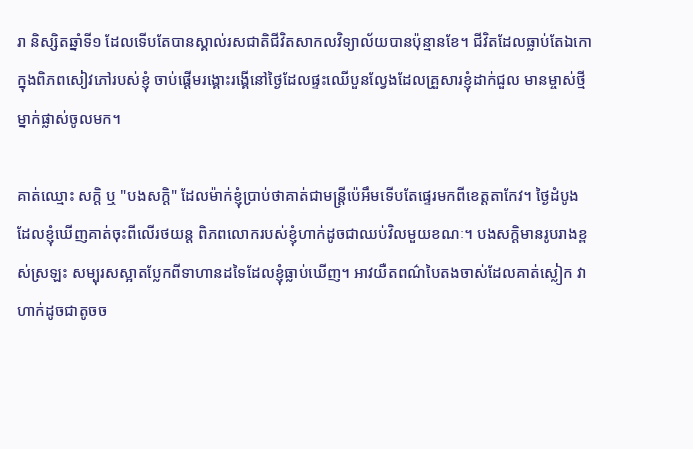រា និស្សិតឆ្នាំទី១ ដែលទើបតែបានស្គាល់រសជាតិជីវិតសាកលវិទ្យាល័យបានប៉ុន្មានខែ។ ជីវិតដែលធ្លាប់តែឯកោក្នុងពិភពសៀវភៅរបស់ខ្ញុំ ចាប់ផ្ដើមរង្គោះរង្គើនៅថ្ងៃដែលផ្ទះឈើបួនល្វែងដែលគ្រួសារខ្ញុំដាក់ជួល មានម្ចាស់ថ្មីម្នាក់ផ្លាស់ចូលមក។

គាត់ឈ្មោះ សក្ដិ ឬ "បងសក្ដិ" ដែលម៉ាក់ខ្ញុំប្រាប់ថាគាត់ជាមន្ត្រីប៉េអឹមទើបតែផ្ទេរមកពីខេត្តតាកែវ។ ថ្ងៃដំបូងដែលខ្ញុំឃើញគាត់ចុះពីលើរថយន្ត ពិភពលោករបស់ខ្ញុំហាក់ដូចជាឈប់វិលមួយខណៈ។ បងសក្ដិមានរូបរាងខ្ពស់ស្រឡះ សម្បុរសស្អាតប្លែកពីទាហានដទៃដែលខ្ញុំធ្លាប់ឃើញ។ អាវយឺតពណ៌បៃតងចាស់ដែលគាត់ស្លៀក វាហាក់ដូចជាតូចច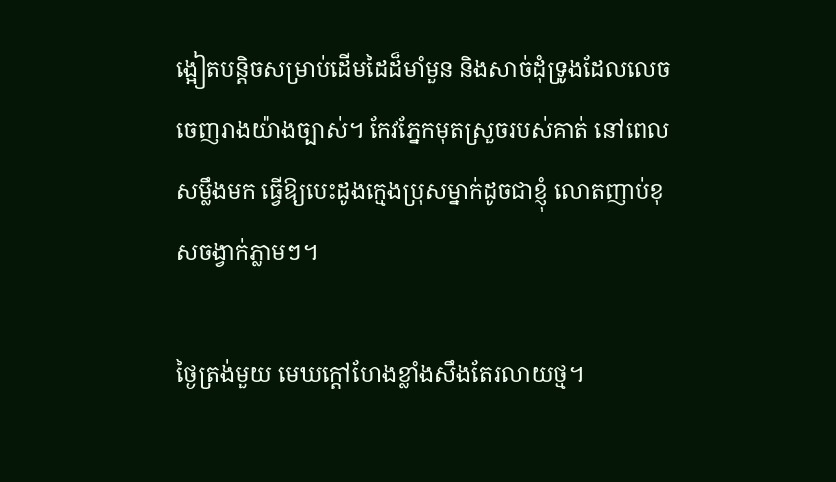ង្អៀតបន្តិចសម្រាប់ដើមដៃដ៏មាំមួន និងសាច់ដុំទ្រូងដែលលេចចេញរាងយ៉ាងច្បាស់។ កែវភ្នែកមុតស្រួចរបស់គាត់ នៅពេលសម្លឹងមក ធ្វើឱ្យបេះដូងក្មេងប្រុសម្នាក់ដូចជាខ្ញុំ លោតញាប់ខុសចង្វាក់ភ្លាមៗ។

ថ្ងៃត្រង់មួយ មេឃក្ដៅហែងខ្លាំងសឹងតែរលាយថ្ម។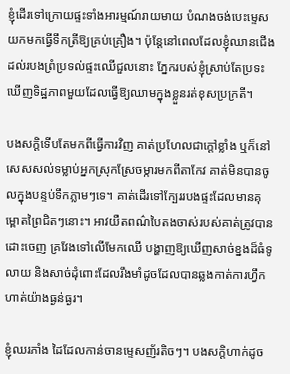ខ្ញុំដើរទៅក្រោយផ្ទះទាំងអារម្មណ៍រាយមាយ បំណងចង់បេះម្ទេសយកមកធ្វើទឹកត្រីឱ្យគ្រប់គ្រឿង។ ប៉ុន្តែនៅពេលដែលខ្ញុំឈានជើងដល់របងព្រំប្រទល់ផ្ទះឈើជួលនោះ ភ្នែករបស់ខ្ញុំស្រាប់តែប្រទះឃើញទិដ្ឋភាពមួយដែលធ្វើឱ្យឈាមក្នុងខ្លួនរត់ខុសប្រក្រតី។

បងសក្ដិទើបតែមកពីធ្វើការវិញ គាត់ប្រហែលជាក្ដៅខ្លាំង ឬក៏នៅសេសសល់ទម្លាប់អ្នកស្រុកស្រែចម្ការមកពីតាកែវ គាត់មិនបានចូលក្នុងបន្ទប់ទឹកភ្លាមៗទេ។ គាត់ដើរទៅក្បែររបងផ្ទះដែលមានគុម្ពោតព្រៃជិតៗនោះ។ អាវយឺតពណ៌បៃតងចាស់របស់គាត់ត្រូវបានដោះចេញ គ្រវែងទៅលើមែកឈើ បង្ហាញឱ្យឃើញសាច់ខ្នងដ៏ធំទូលាយ និងសាច់ដុំពោះដែលរឹងមាំដូចដែលបានឆ្លងកាត់ការហ្វឹកហាត់យ៉ាងធ្ងន់ធ្ងរ។

ខ្ញុំឈរភាំង ដៃដែលកាន់ចានម្ទេសញ័រតិចៗ។ បងសក្ដិហាក់ដូច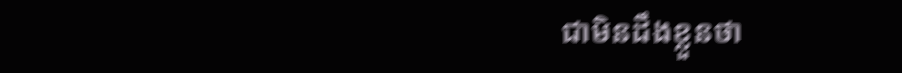ជាមិនដឹងខ្លួនថា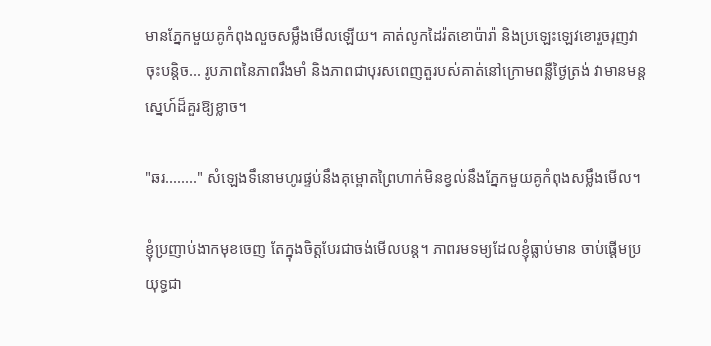មានភ្នែកមួយគូកំពុងលួចសម្លឹងមើលឡើយ។ គាត់លូកដៃរ៉តខោប៉ារ៉ា និងប្រឡេះឡេវខោរួចរុញវាចុះបន្តិច... រូបភាពនៃភាពរឹងមាំ និងភាពជាបុរសពេញតួរបស់គាត់នៅក្រោមពន្លឺថ្ងៃត្រង់ វាមានមន្តស្នេហ៍ដ៏គួរឱ្យខ្លាច។

"ឆរ........" សំឡេងទឹនោមហូរផ្ទប់នឹងគុម្ពោតព្រៃហាក់មិនខ្វល់នឹងភ្នែកមួយគូកំពុងសម្លឹងមើល។

ខ្ញុំប្រញាប់ងាកមុខចេញ តែក្នុងចិត្តបែរជាចង់មើលបន្ត។ ភាពរមទម្យដែលខ្ញុំធ្លាប់មាន ចាប់ផ្ដើមប្រយុទ្ធជា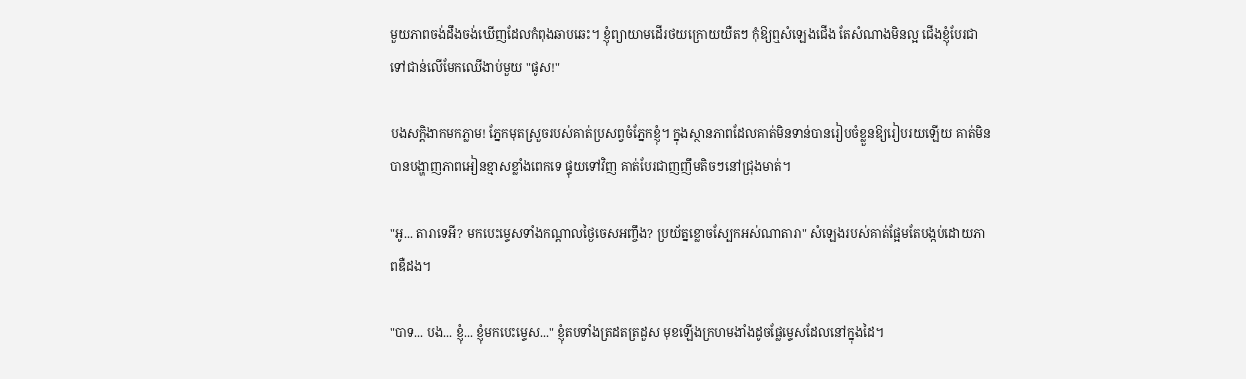មួយភាពចង់ដឹងចង់ឃើញដែលកំពុងឆាបឆេះ។ ខ្ញុំព្យាយាមដើរថយក្រោយយឺតៗ កុំឱ្យឮសំឡេងជើង តែសំណាងមិនល្អ ជើងខ្ញុំបែរជាទៅជាន់លើមែកឈើងាប់មួយ "ផូស!"

បងសក្ដិងាកមកភ្លាម! ភ្នែកមុតស្រួចរបស់គាត់ប្រសព្វចំភ្នែកខ្ញុំ។ ក្នុងស្ថានភាពដែលគាត់មិនទាន់បានរៀបចំខ្លួនឱ្យរៀបរយឡើយ គាត់មិនបានបង្ហាញភាពអៀនខ្មាសខ្លាំងពេកទេ ផ្ទុយទៅវិញ គាត់បែរជាញញឹមតិចៗនៅជ្រុងមាត់។

"អូ... តារាទេអី? មកបេះម្ទេសទាំងកណ្ដាលថ្ងៃចេសអញ្ចឹង? ប្រយ័ត្នខ្លោចស្បែកអស់ណាតារា" សំឡេងរបស់គាត់ផ្អែមតែបង្កប់ដោយភាពឌឺដង។

"បាទ... បង... ខ្ញុំ... ខ្ញុំមកបេះម្ទេស..." ខ្ញុំតបទាំងត្រដតត្រដួស មុខឡើងក្រហមងាំងដូចផ្លែម្ទេសដែលនៅក្នុងដៃ។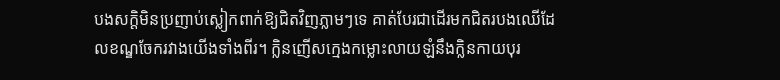បងសក្ដិមិនប្រញាប់ស្លៀកពាក់ឱ្យជិតវិញភ្លាមៗទេ គាត់បែរជាដើរមកជិតរបងឈើដែលខណ្ឌចែករវាងយើងទាំងពីរ។ ក្លិនញើសក្មេងកម្លោះលាយឡំនឹងក្លិនកាយបុរ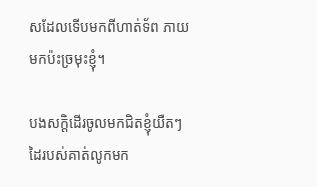សដែលទើបមកពីហាត់ទ័ព ភាយមកប៉ះច្រមុះខ្ញុំ។

បងសក្តិដើរចូលមកជិតខ្ញុំយឺតៗ ដៃរបស់គាត់លូកមក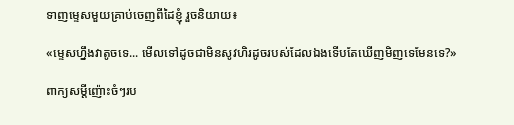ទាញម្ទេសមួយគ្រាប់ចេញពីដៃខ្ញុំ រួចនិយាយ៖

«ម្ទេសហ្នឹងវាតូចទេ... មើលទៅដូចជាមិនសូវហិរដូចរបស់ដែលឯងទើបតែឃើញមិញទេមែនទេ?»

ពាក្យសម្ដីញ៉ោះចំៗរប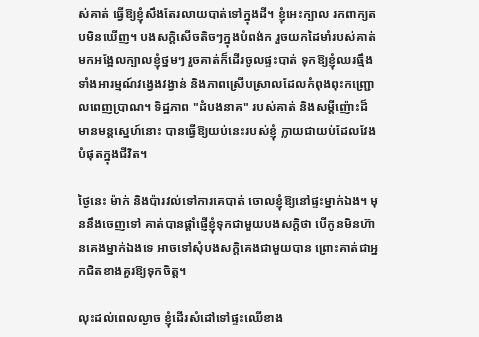ស់គាត់ ធ្វើឱ្យខ្ញុំសឹងតែរលាយបាត់ទៅក្នុងដី។ ខ្ញុំអេះក្បាល រកពាក្យតបមិនឃើញ។ បងសក្តិសើចតិចៗក្នុងបំពង់ក រួចយកដៃមាំរបស់គាត់មកអង្អែលក្បាលខ្ញុំថ្នមៗ រួចគាត់ក៏ដើរចូលផ្ទះបាត់ ទុកឱ្យខ្ញុំឈរធ្មឹងទាំងអារម្មណ៍វង្វេងវង្វាន់ និងភាពស្រើបស្រាលដែលកំពុងពុះកញ្ជ្រោលពេញប្រាណ។ ទិដ្ឋភាព "ដំបងនាគ" របស់គាត់ និងសម្ដីញ៉ោះដ៏មានមន្តស្នេហ៍នោះ បានធ្វើឱ្យយប់នេះរបស់ខ្ញុំ ក្លាយជាយប់ដែលវែងបំផុតក្នុងជីវិត។

ថ្ងៃនេះ ម៉ាក់ និងប៉ារវល់ទៅការគេបាត់ ចោលខ្ញុំឱ្យនៅផ្ទះម្នាក់ឯង។ មុននឹងចេញទៅ គាត់បានផ្ដាំផ្ញើខ្ញុំទុកជាមួយបងសក្តិថា បើកូនមិនហ៊ានគេងម្នាក់ឯងទេ អាចទៅសុំបងសក្តិគេងជាមួយបាន ព្រោះគាត់ជាអ្នកជិតខាងគួរឱ្យទុកចិត្ត។

លុះដល់ពេលល្ងាច ខ្ញុំដើរសំដៅទៅផ្ទះឈើខាង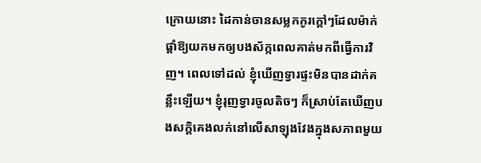ក្រោយនោះ ដៃកាន់ចានសម្លកកូរក្ដៅៗដែលម៉ាក់ផ្ដាំឱ្យយកមកឲ្យបងស័ក្កពេលគាត់មកពីធ្វើការវិញ។ ពេលទៅដល់ ខ្ញុំឃើញទ្វារផ្ទះមិនបានដាក់គន្លឹះឡើយ។ ខ្ញុំរុញទ្វារចូលតិចៗ ក៏ស្រាប់តែឃើញបងសក្តិគេងលក់នៅលើសាឡុងវែងក្នុងសភាពមួយ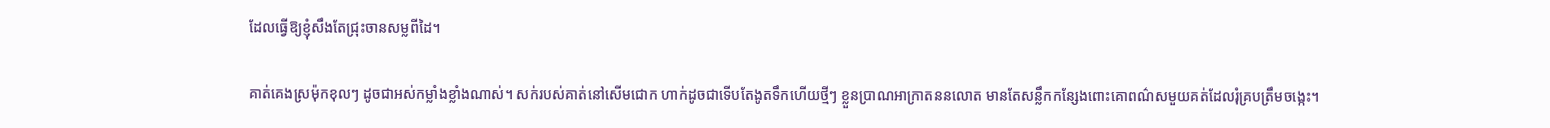ដែលធ្វើឱ្យខ្ញុំសឹងតែជ្រុះចានសម្លពីដៃ។

គាត់គេងស្រម៉ុកខុលៗ ដូចជាអស់កម្លាំងខ្លាំងណាស់។ សក់របស់គាត់នៅសើមជោក ហាក់ដូចជាទើបតែងូតទឹកហើយថ្មីៗ ខ្លួនប្រាណអាក្រាតននលោត មានតែសន្លឹកកន្សែងពោះគោពណ៌សមួយគត់ដែលរុំគ្របត្រឹមចង្កេះ។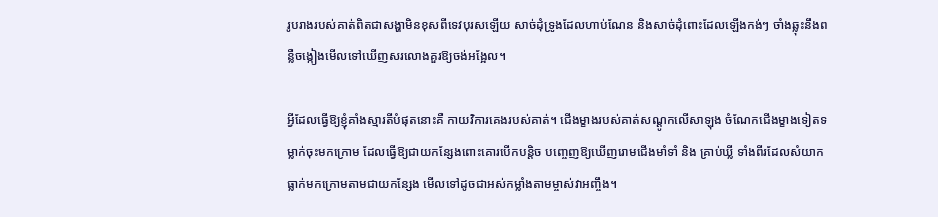រូបរាងរបស់គាត់ពិតជាសង្ហាមិនខុសពីទេវបុរសឡើយ សាច់ដុំទ្រូងដែលហាប់ណែន និងសាច់ដុំពោះដែលឡើងកង់ៗ ចាំងឆ្លុះនឹងពន្លឺចង្កៀងមើលទៅឃើញសរលោងគួរឱ្យចង់អង្អែល។

អ្វីដែលធ្វើឱ្យខ្ញុំគាំងស្មារតីបំផុតនោះគឺ កាយវិការគេងរបស់គាត់។ ជើងម្ខាងរបស់គាត់សណ្ដូកលើសាឡុង ចំណែកជើងម្ខាងទៀតទម្លាក់ចុះមកក្រោម ដែលធ្វើឱ្យជាយកន្សែងពោះគោរបើកបន្តិច បញ្ចេញឱ្យឃើញរោមជើងមាំទាំ និង គ្រាប់ឃ្លី ទាំងពីរដែលសំយាកធ្លាក់មកក្រោមតាមជាយកន្សែង មើលទៅដូចជាអស់កម្លាំងតាមម្ចាស់វាអញ្ចឹង។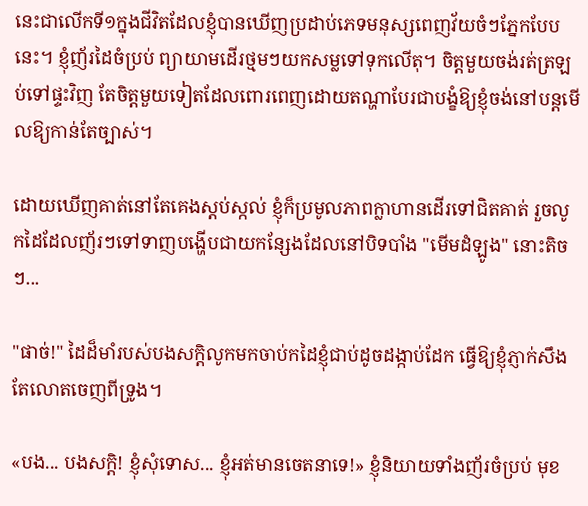នេះជាលើកទី១ក្នុងជីវិតដែលខ្ញុំបានឃើញប្រដាប់ភេទមនុស្សពេញវ័យចំៗភ្នែកបែបនេះ។ ខ្ញុំញ័រដៃចំប្រប់ ព្យាយាមដើរថ្មមៗយកសម្លទៅទុកលើតុ។ ចិត្តមួយចង់រត់ត្រឡប់ទៅផ្ទះវិញ តែចិត្តមួយទៀតដែលពោរពេញដោយតណ្ហាបែរជាបង្ខំឱ្យខ្ញុំចង់នៅបន្តមើលឱ្យកាន់តែច្បាស់។

ដោយឃើញគាត់នៅតែគេងស្ដប់ស្កល់ ខ្ញុំក៏ប្រមូលភាពក្លាហានដើរទៅជិតគាត់ រួចលូកដៃដែលញ័រៗទៅទាញបង្ហើបជាយកន្សែងដែលនៅបិទបាំង "មើមដំឡូង" នោះតិចៗ...

"ផាច់!" ដៃដ៏មាំរបស់បងសក្តិលូកមកចាប់កដៃខ្ញុំជាប់ដូចដង្កាប់ដែក ធ្វើឱ្យខ្ញុំភ្ញាក់សឹងតែលោតចេញពីទ្រូង។

«បង... បងសក្តិ! ខ្ញុំសុំទោស... ខ្ញុំអត់មានចេតនាទេ!» ខ្ញុំនិយាយទាំងញ័រចំប្រប់ មុខ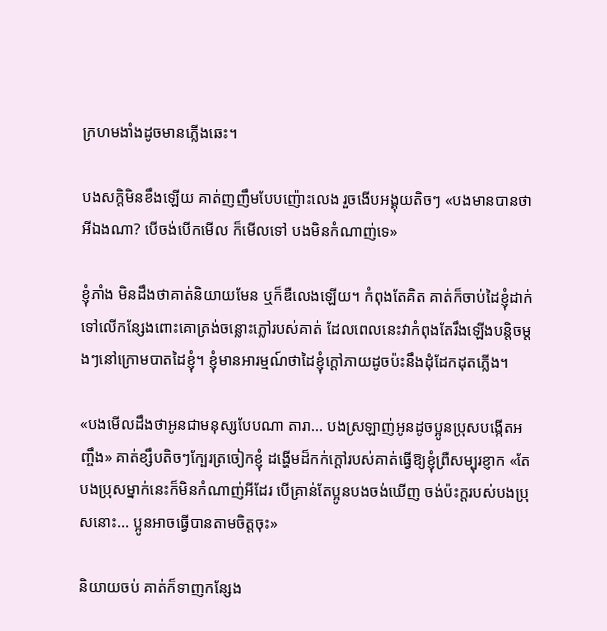ក្រហមងាំងដូចមានភ្លើងឆេះ។

បងសក្តិមិនខឹងឡើយ គាត់ញញឹមបែបញ៉ោះលេង រួចងើបអង្គុយតិចៗ «បងមានបានថាអីឯងណា? បើចង់បើកមើល ក៏មើលទៅ បងមិនកំណាញ់ទេ»

ខ្ញុំភាំង មិនដឹងថាគាត់និយាយមែន ឬក៏ឌឺលេងឡើយ។ កំពុងតែគិត គាត់ក៏ចាប់ដៃខ្ញុំដាក់ទៅលើកន្សែងពោះគោត្រង់ចន្លោះភ្លៅរបស់គាត់ ដែលពេលនេះវាកំពុងតែរឹងឡើងបន្តិចម្ដងៗនៅក្រោមបាតដៃខ្ញុំ។ ខ្ញុំមានអារម្មណ៍ថាដៃខ្ញុំក្ដៅភាយដូចប៉ះនឹងដុំដែកដុតភ្លើង។

«បងមើលដឹងថាអូនជាមនុស្សបែបណា តារា... បងស្រឡាញ់អូនដូចប្អូនប្រុសបង្កើតអញ្ចឹង» គាត់ខ្សឹបតិចៗក្បែរត្រចៀកខ្ញុំ ដង្ហើមដ៏កក់ក្ដៅរបស់គាត់ធ្វើឱ្យខ្ញុំព្រឺសម្បុរខ្ញាក «តែបងប្រុសម្នាក់នេះក៏មិនកំណាញ់អីដែរ បើគ្រាន់តែប្អូនបងចង់ឃើញ ចង់ប៉ះក្ដរបស់បងប្រុសនោះ... ប្អូនអាចធ្វើបានតាមចិត្តចុះ»

និយាយចប់ គាត់ក៏ទាញកន្សែង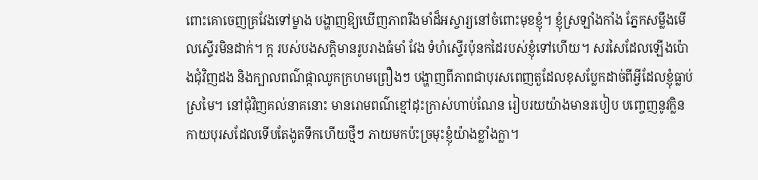ពោះគោចេញគ្រវែងទៅម្ខាង បង្ហាញឱ្យឃើញភាពរឹងមាំដ៏អស្ចារ្យនៅចំពោះមុខខ្ញុំ។ ខ្ញុំស្រឡាំងកាំង ភ្នែកសម្លឹងមើលស្ទើរមិនដាក់។ ក្ដ របស់បងសក្តិមានរូបរាងធំមាំ វែង ទំហំស្ទើរប៉ុនកដៃរបស់ខ្ញុំទៅហើយ។ សរសៃដែលឡើងប៉ោងជុំវិញដង និងក្បាលពណ៌ផ្កាឈូកក្រហមព្រឿងៗ បង្ហាញពីភាពជាបុរសពេញតួដែលខុសប្លែកដាច់ពីអ្វីដែលខ្ញុំធ្លាប់ស្រមៃ។ នៅជុំវិញគល់នាគនោះ មានរោមពណ៌ខ្មៅដុះក្រាស់ហាប់ណែន រៀបរយយ៉ាងមានរបៀប បញ្ចេញនូវក្លិនកាយបុរសដែលទើបតែងូតទឹកហើយថ្មីៗ ភាយមកប៉ះច្រមុះខ្ញុំយ៉ាងខ្លាំងក្លា។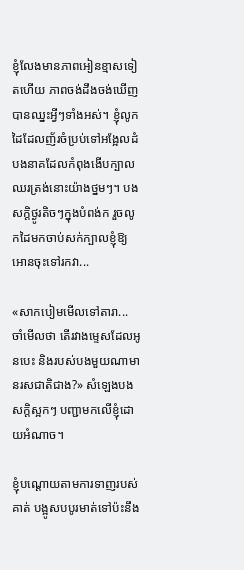ខ្ញុំលែងមានភាពអៀនខ្មាសទៀតហើយ ភាពចង់ដឹងចង់ឃើញបានឈ្នះអ្វីៗទាំងអស់។ ខ្ញុំលូកដៃដែលញ័រចំប្រប់ទៅអង្អែលដំបងនាគដែលកំពុងងើបក្បាលឈរត្រង់នោះយ៉ាងថ្នមៗ។ បងសក្តិថ្ងូរតិចៗក្នុងបំពង់ក រួចលូកដៃមកចាប់សក់ក្បាលខ្ញុំឱ្យអោនចុះទៅរកវា...

«សាកបៀមមើលទៅតារា... ចាំមើលថា តើរវាងម្ទេសដែលអូនបេះ និងរបស់បងមួយណាមានរសជាតិជាង?» សំឡេងបងសក្តិស្អកៗ បញ្ជាមកលើខ្ញុំដោយអំណាច។

ខ្ញុំបណ្ដោយតាមការទាញរបស់គាត់ បង្អូសបបូរមាត់ទៅប៉ះនឹង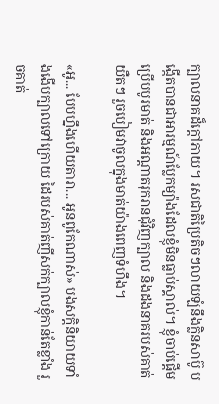ក្បាលនាគដ៏ក្ដៅភាយ។ រសជាតិប្រៃតិចៗលាយឡំនឹងក្លិនសាប៊ូ បង្កើតបានជាអារម្មណ៍ប្លែកម្យ៉ាងដែលខ្ញុំមិនធ្លាប់ស្គាល់។ ខ្ញុំចាប់ផ្ដើមប្រើបបូរមាត់ និងអណ្ដាតរុករានជុំវិញក្បាល និងដងនាគរបស់គាត់យឺតៗ រួចបៀមវាចូលក្នុងមាត់យ៉ាងពេញទំហឹង។

«អូ... បែបហ្នឹងហើយតារា... អូនពូកែណាស់» បងសក្តិនិយាយទាំងងើបក្បាលទៅក្រោយ ដៃរបស់គាត់ញីសក់ក្បាលខ្ញុំកាន់តែខ្លាំង រួចគាត់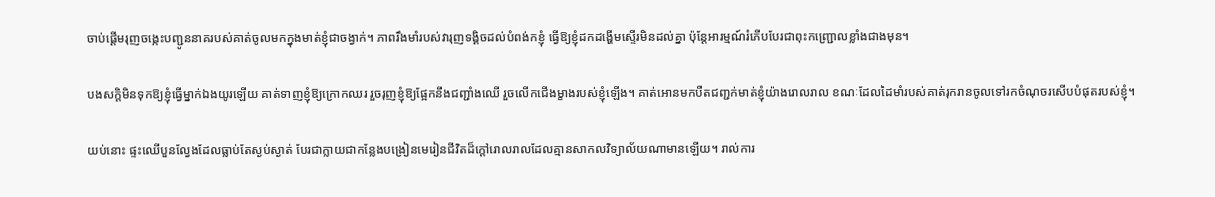ចាប់ផ្ដើមរុញចង្កេះបញ្ជូននាគរបស់គាត់ចូលមកក្នុងមាត់ខ្ញុំជាចង្វាក់។ ភាពរឹងមាំរបស់វារុញទង្គិចដល់បំពង់កខ្ញុំ ធ្វើឱ្យខ្ញុំដកដង្ហើមស្ទើរមិនដល់គ្នា ប៉ុន្តែអារម្មណ៍រំភើបបែរជាពុះកញ្ជ្រោលខ្លាំងជាងមុន។

បងសក្តិមិនទុកឱ្យខ្ញុំធ្វើម្នាក់ឯងយូរឡើយ គាត់ទាញខ្ញុំឱ្យក្រោកឈរ រួចរុញខ្ញុំឱ្យផ្អែកនឹងជញ្ជាំងឈើ រួចលើកជើងម្ខាងរបស់ខ្ញុំឡើង។ គាត់អោនមកបឺតជញ្ជក់មាត់ខ្ញុំយ៉ាងរោលរាល ខណៈដែលដៃមាំរបស់គាត់រុករានចូលទៅរកចំណុចរសើបបំផុតរបស់ខ្ញុំ។

យប់នោះ ផ្ទះឈើបួនល្វែងដែលធ្លាប់តែស្ងប់ស្ងាត់ បែរជាក្លាយជាកន្លែងបង្រៀនមេរៀនជីវិតដ៏ក្ដៅរោលរាលដែលគ្មានសាកលវិទ្យាល័យណាមានឡើយ។ រាល់ការ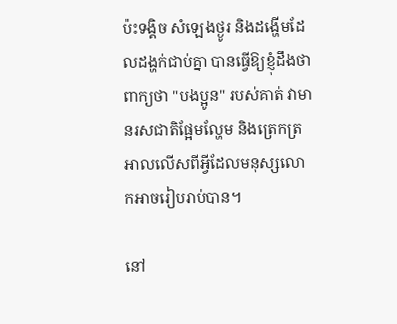ប៉ះទង្គិច សំឡេងថ្ងូរ និងដង្ហើមដែលដង្ហក់ជាប់គ្នា បានធ្វើឱ្យខ្ញុំដឹងថា ពាក្យថា "បងប្អូន" របស់គាត់ វាមានរសជាតិផ្អែមល្ហែម និងត្រេកត្រអាលលើសពីអ្វីដែលមនុស្សលោកអាចរៀបរាប់បាន។

នៅ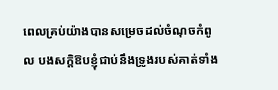ពេលគ្រប់យ៉ាងបានសម្រេចដល់ចំណុចកំពូល បងសក្តិឱបខ្ញុំជាប់នឹងទ្រូងរបស់គាត់ទាំង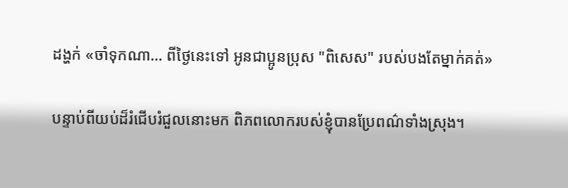ដង្ហក់ «ចាំទុកណា... ពីថ្ងៃនេះទៅ អូនជាប្អូនប្រុស "ពិសេស" របស់បងតែម្នាក់គត់»

បន្ទាប់ពីយប់ដ៏រំជើបរំជួលនោះមក ពិភពលោករបស់ខ្ញុំបានប្រែពណ៌ទាំងស្រុង។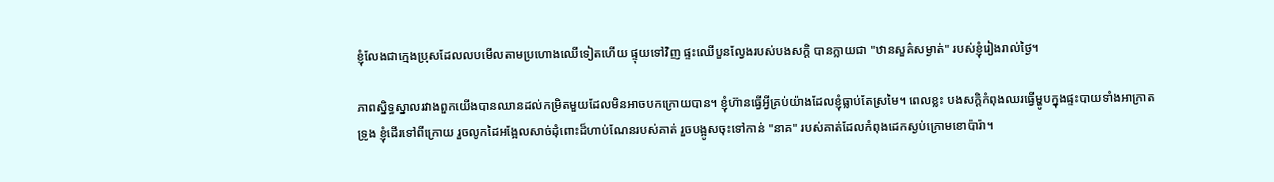ខ្ញុំលែងជាក្មេងប្រុសដែលលបមើលតាមប្រហោងឈើទៀតហើយ ផ្ទុយទៅវិញ ផ្ទះឈើបួនល្វែងរបស់បងសក្តិ បានក្លាយជា "ឋានសួគ៌សម្ងាត់" របស់ខ្ញុំរៀងរាល់ថ្ងៃ។

ភាពស្និទ្ធស្នាលរវាងពួកយើងបានឈានដល់កម្រិតមួយដែលមិនអាចបកក្រោយបាន។ ខ្ញុំហ៊ានធ្វើអ្វីគ្រប់យ៉ាងដែលខ្ញុំធ្លាប់តែស្រមៃ។ ពេលខ្លះ បងសក្តិកំពុងឈរធ្វើម្ហូបក្នុងផ្ទះបាយទាំងអាក្រាតទ្រូង ខ្ញុំដើរទៅពីក្រោយ រួចលូកដៃអង្អែលសាច់ដុំពោះដ៏ហាប់ណែនរបស់គាត់ រួចបង្អូសចុះទៅកាន់ "នាគ" របស់គាត់ដែលកំពុងដេកស្ងប់ក្រោមខោប៉ារ៉ា។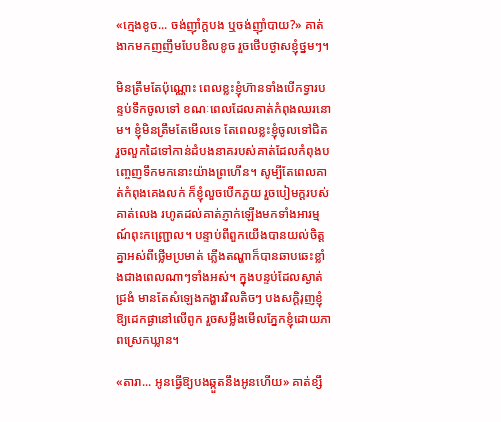«ក្មេងខូច... ចង់ញ៉ាំក្ដបង ឬចង់ញ៉ាំបាយ?» គាត់ងាកមកញញឹមបែបខិលខូច រួចថើបថ្ងាសខ្ញុំថ្នមៗ។

មិនត្រឹមតែប៉ុណ្ណោះ ពេលខ្លះខ្ញុំហ៊ានទាំងបើកទ្វារបន្ទប់ទឹកចូលទៅ ខណៈពេលដែលគាត់កំពុងឈរនោម។ ខ្ញុំមិនត្រឹមតែមើលទេ តែពេលខ្លះខ្ញុំចូលទៅជិត រួចលួកដៃទៅកាន់ដំបងនាគរបស់គាត់ដែលកំពុងបញ្ចេញទឹកមកនោះយ៉ាងព្រហើន។ សូម្បីតែពេលគាត់កំពុងគេងលក់ ក៏ខ្ញុំលួចបើកភួយ រួចបៀមក្ដរបស់គាត់លេង រហូតដល់គាត់ភ្ញាក់ឡើងមកទាំងអារម្មណ៍ពុះកញ្ជ្រោល។ បន្ទាប់ពីពួកយើងបានយល់ចិត្តគ្នាអស់ពីថ្លើមប្រមាត់ ភ្លើងតណ្ហាក៏បានឆាបឆេះខ្លាំងជាងពេលណាៗទាំងអស់។ ក្នុងបន្ទប់ដែលស្ងាត់ជ្រងំ មានតែសំឡេងកង្ហារវិលតិចៗ បងសក្តិរុញខ្ញុំឱ្យដេកផ្ងានៅលើពូក រួចសម្លឹងមើលភ្នែកខ្ញុំដោយភាពស្រេកឃ្លាន។

«តារា... អូនធ្វើឱ្យបងឆ្កួតនឹងអូនហើយ» គាត់ខ្សឹ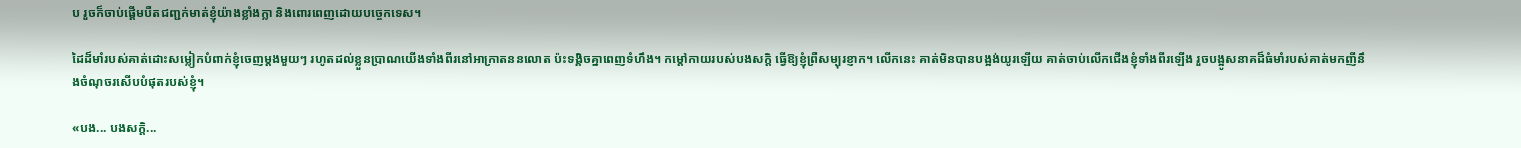ប រួចក៏ចាប់ផ្ដើមបឺតជញ្ជក់មាត់ខ្ញុំយ៉ាងខ្លាំងក្លា និងពោរពេញដោយបច្ចេកទេស។

ដៃដ៏មាំរបស់គាត់ដោះសម្លៀកបំពាក់ខ្ញុំចេញម្ដងមួយៗ រហូតដល់ខ្លួនប្រាណយើងទាំងពីរនៅអាក្រាតននលោត ប៉ះទង្គិចគ្នាពេញទំហឹង។ កម្ដៅកាយរបស់បងសក្តិ ធ្វើឱ្យខ្ញុំព្រឺសម្បុរខ្ញាក។ លើកនេះ គាត់មិនបានបង្អង់យូរឡើយ គាត់ចាប់លើកជើងខ្ញុំទាំងពីរឡើង រួចបង្អូសនាគដ៏ធំមាំរបស់គាត់មកញីនឹងចំណុចរសើបបំផុតរបស់ខ្ញុំ។

«បង... បងសក្តិ...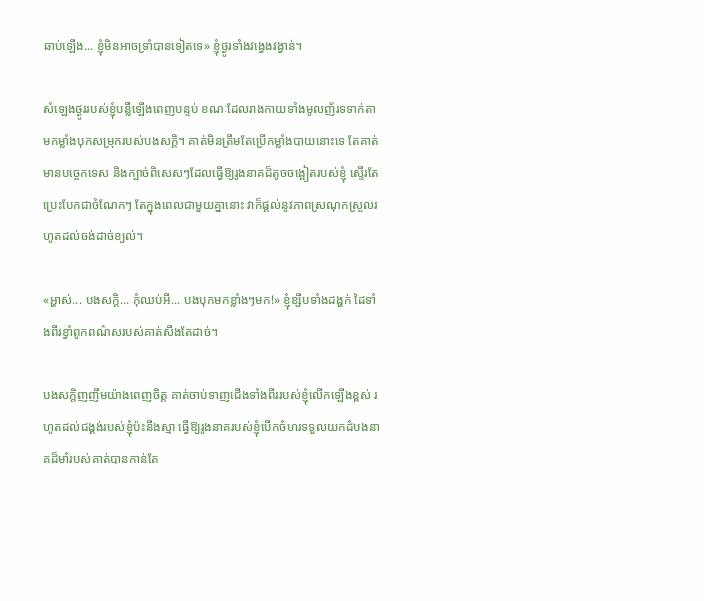ឆាប់ឡើង... ខ្ញុំមិនអាចទ្រាំបានទៀតទេ» ខ្ញុំថ្ងូរទាំងវង្វេងវង្វាន់។

សំឡេងថ្ងូររបស់ខ្ញុំបន្លឺឡើងពេញបន្ទប់ ខណៈដែលរាងកាយទាំងមូលញ័រទទាក់តាមកម្លាំងបុកសម្រុករបស់បងសក្តិ។ គាត់មិនត្រឹមតែប្រើកម្លាំងបាយនោះទេ តែគាត់មានបច្ចេកទេស និងក្បាច់ពិសេសៗដែលធ្វើឱ្យរូងនាគដ៏តូចចង្អៀតរបស់ខ្ញុំ ស្ទើរតែប្រេះបែកជាចំណែកៗ តែក្នុងពេលជាមួយគ្នានោះ វាក៏ផ្ដល់នូវភាពស្រណុកស្រួលរហូតដល់ចង់ដាច់ខ្យល់។

«អ្ហាស់... បងសក្តិ... កុំឈប់អី... បងបុកមកខ្លាំងៗមក!» ខ្ញុំខ្សឹបទាំងដង្ហក់ ដៃទាំងពីរខ្វាំពូកពណ៌សរបស់គាត់សឹងតែដាច់។

បងសក្តិញញឹមយ៉ាងពេញចិត្ត គាត់ចាប់ទាញជើងទាំងពីររបស់ខ្ញុំលើកឡើងខ្ពស់ រហូតដល់ជង្គង់របស់ខ្ញុំប៉ះនឹងស្មា ធ្វើឱ្យរូងនាគរបស់ខ្ញុំបើកចំហរទទួលយកដំបងនាគដ៏មាំរបស់គាត់បានកាន់តែ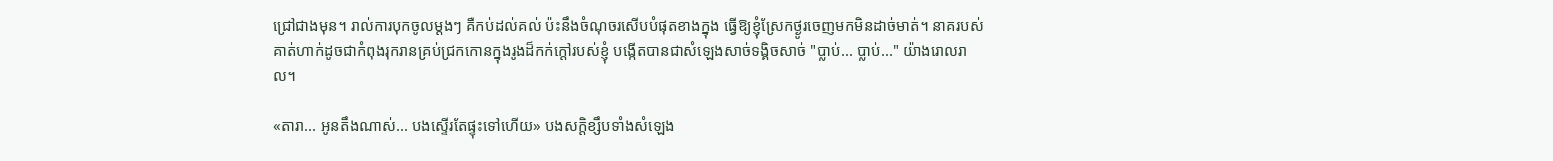ជ្រៅជាងមុន។ រាល់ការបុកចូលម្ដងៗ គឺកប់ដល់គល់ ប៉ះនឹងចំណុចរសើបបំផុតខាងក្នុង ធ្វើឱ្យខ្ញុំស្រែកថ្ងូរចេញមកមិនដាច់មាត់។ នាគរបស់គាត់ហាក់ដូចជាកំពុងរុករានគ្រប់ជ្រកកោនក្នុងរូងដ៏កក់ក្ដៅរបស់ខ្ញុំ បង្កើតបានជាសំឡេងសាច់ទង្គិចសាច់ "ប្លាប់... ប្លាប់..." យ៉ាងរោលរាល។

«តារា... អូនតឹងណាស់... បងស្ទើរតែផ្ទុះទៅហើយ» បងសក្តិខ្សឹបទាំងសំឡេង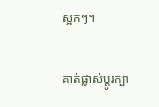ស្អកៗ។

គាត់ផ្លាស់ប្តូរក្បា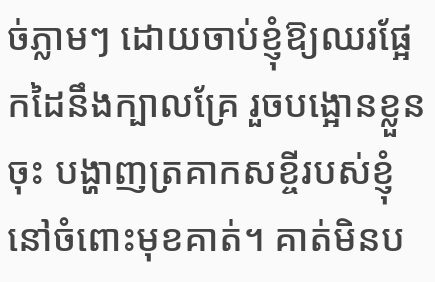ច់ភ្លាមៗ ដោយចាប់ខ្ញុំឱ្យឈរផ្អែកដៃនឹងក្បាលគ្រែ រួចបង្អោនខ្លួនចុះ បង្ហាញត្រគាកសខ្ចីរបស់ខ្ញុំនៅចំពោះមុខគាត់។ គាត់មិនប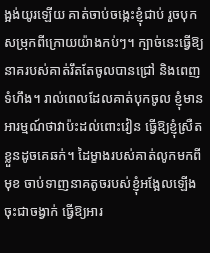ង្អង់យូរឡើយ គាត់ចាប់ចង្កេះខ្ញុំជាប់ រួចបុកសម្រុកពីក្រោយយ៉ាងកប់ៗ។ ក្បាច់នេះធ្វើឱ្យនាគរបស់គាត់រឹតតែចូលបានជ្រៅ និងពេញទំហឹង។ រាល់ពេលដែលគាត់បុកចូល ខ្ញុំមានអារម្មណ៍ថាវាប៉ះដល់ពោះវៀន ធ្វើឱ្យខ្ញុំស្រឺតខ្លួនដូចគេឆក់។ ដៃម្ខាងរបស់គាត់លូកមកពីមុខ ចាប់ទាញនាគតូចរបស់ខ្ញុំអង្អែលឡើងចុះជាចង្វាក់ ធ្វើឱ្យអារ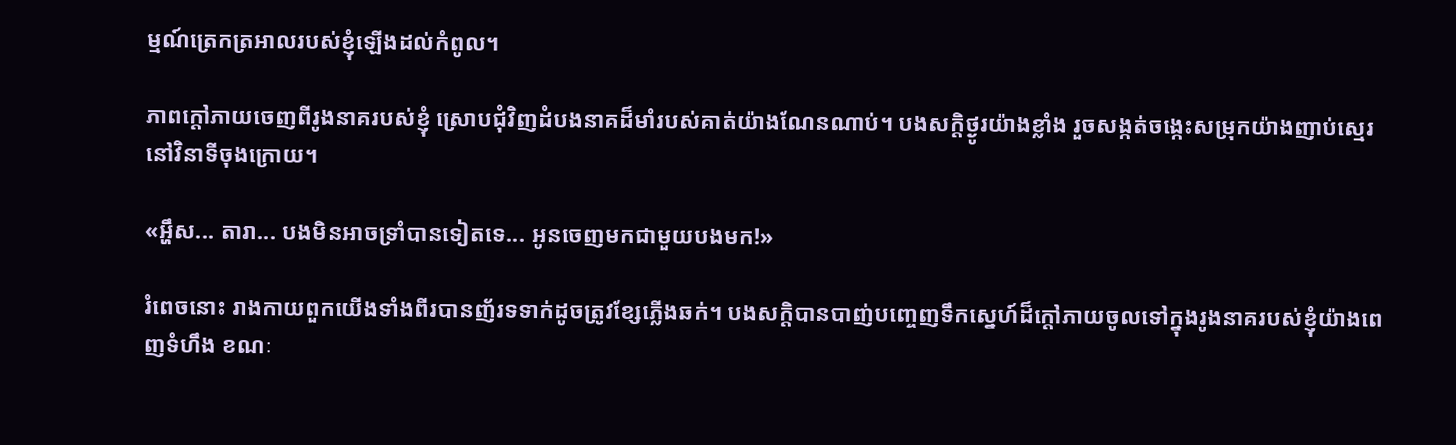ម្មណ៍ត្រេកត្រអាលរបស់ខ្ញុំឡើងដល់កំពូល។

ភាពក្ដៅភាយចេញពីរូងនាគរបស់ខ្ញុំ ស្រោបជុំវិញដំបងនាគដ៏មាំរបស់គាត់យ៉ាងណែនណាប់។ បងសក្តិថ្ងូរយ៉ាងខ្លាំង រួចសង្កត់ចង្កេះសម្រុកយ៉ាងញាប់ស្មេរនៅវិនាទីចុងក្រោយ។

«អ្ហឹស... តារា... បងមិនអាចទ្រាំបានទៀតទេ... អូនចេញមកជាមួយបងមក!»

រំពេចនោះ រាងកាយពួកយើងទាំងពីរបានញ័រទទាក់ដូចត្រូវខ្សែភ្លើងឆក់។ បងសក្តិបានបាញ់បញ្ចេញទឹកស្នេហ៍ដ៏ក្ដៅភាយចូលទៅក្នុងរូងនាគរបស់ខ្ញុំយ៉ាងពេញទំហឹង ខណៈ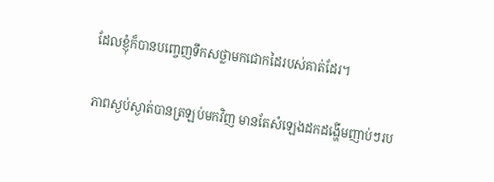ដែលខ្ញុំក៏បានបញ្ចេញទឹកសថ្លាមកជោកដៃរបស់គាត់ដែរ។

ភាពស្ងប់ស្ងាត់បានត្រឡប់មកវិញ មានតែសំឡេងដកដង្ហើមញាប់ៗរប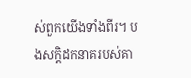ស់ពួកយើងទាំងពីរ។ បងសក្តិដកនាគរបស់គា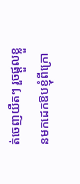ត់ចេញយឺតៗ រួចផ្ដួលខ្លួនមកដេកឱបខ្ញុំពីក្រោ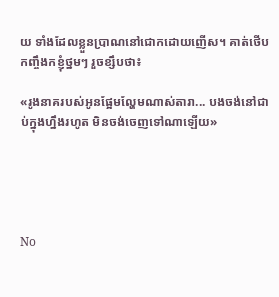យ ទាំងដែលខ្លួនប្រាណនៅជោកដោយញើស។ គាត់ថើបកញ្ចឹងកខ្ញុំថ្នមៗ រួចខ្សឹបថា៖

«រូងនាគរបស់អូនផ្អែមល្ហែមណាស់តារា... បងចង់នៅជាប់ក្នុងហ្នឹងរហូត មិនចង់ចេញទៅណាឡើយ»





No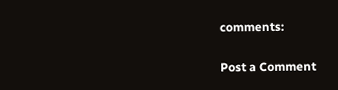comments:

Post a Comment